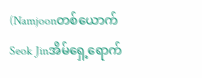(Namjoonတစ်ယောက်Seok Jinအိမ်ရှေ့ရောက်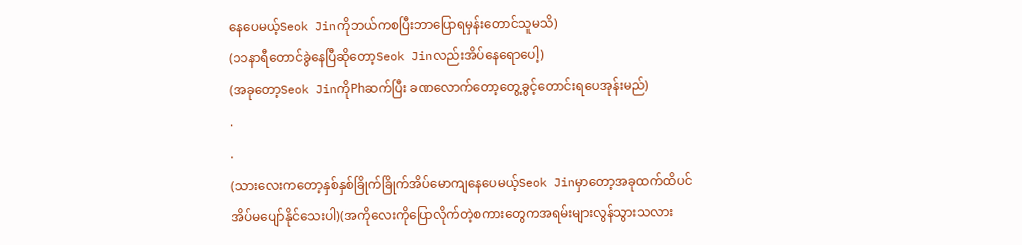နေပေမယ့်Seok Jinကိုဘယ်ကစပြီးဘာပြောရမှန်းတောင်သူမသိ)
(၁၁နာရီတောင်ခွဲနေပြီဆိုတော့Seok Jinလည်းအိပ်နေရောပေါ့)
(အခုတော့Seok JinကိုPhဆက်ပြီး ခဏလောက်တော့တွေ့ခွင့်တောင်းရပေအုန်းမည်)
.
.
(သားလေးကတော့နှစ်နှစ်ခြိုက်ခြိုက်အိပ်မောကျနေပေမယ့်Seok Jinမှာတော့အခုထက်ထိပင်အိပ်မပျော်နိုင်သေးပါ)(အကိုလေးကိုပြောလိုက်တဲ့စကားတွေကအရမ်းများလွန်သွားသလား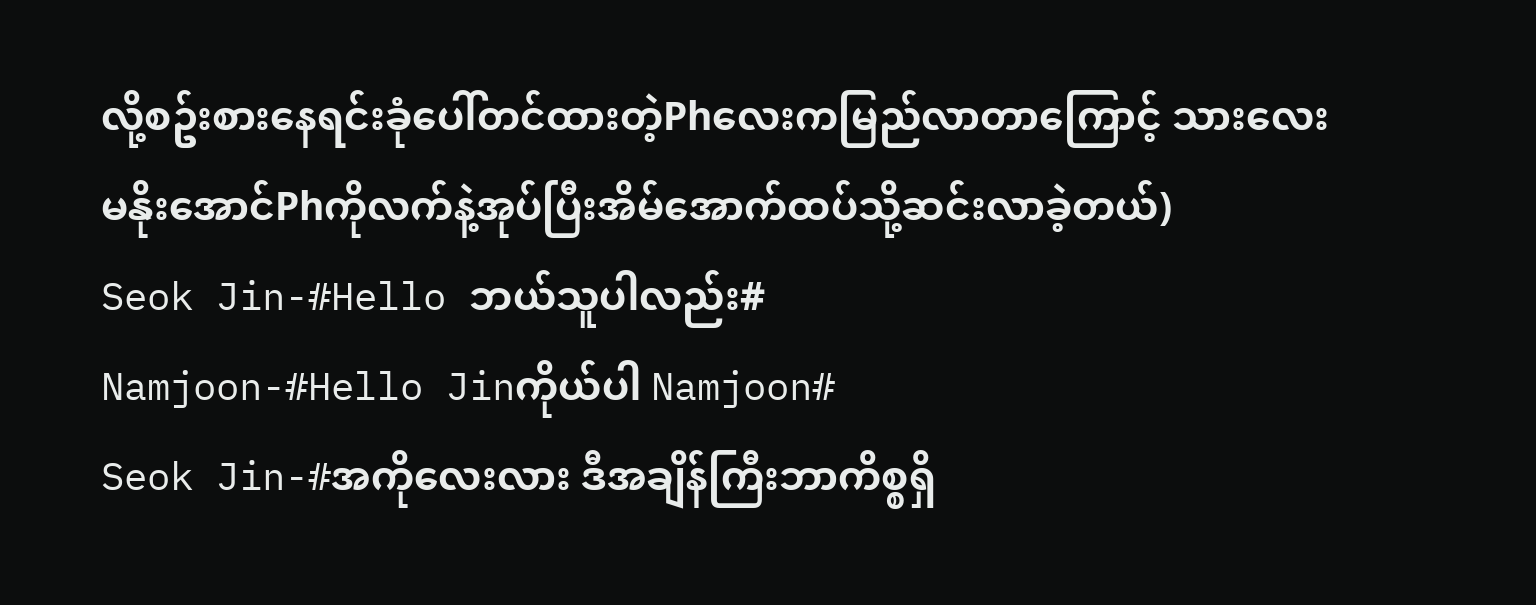လို့စဥ်းစားနေရင်းခုံပေါ်တင်ထားတဲ့Phလေးကမြည်လာတာကြောင့် သားလေးမနိုးအောင်Phကိုလက်နဲ့အုပ်ပြီးအိမ်အောက်ထပ်သို့ဆင်းလာခဲ့တယ်)
Seok Jin-#Hello ဘယ်သူပါလည်း#
Namjoon-#Hello Jinကိုယ်ပါ Namjoon#
Seok Jin-#အကိုလေးလား ဒီအချိန်ကြီးဘာကိစ္စရှိ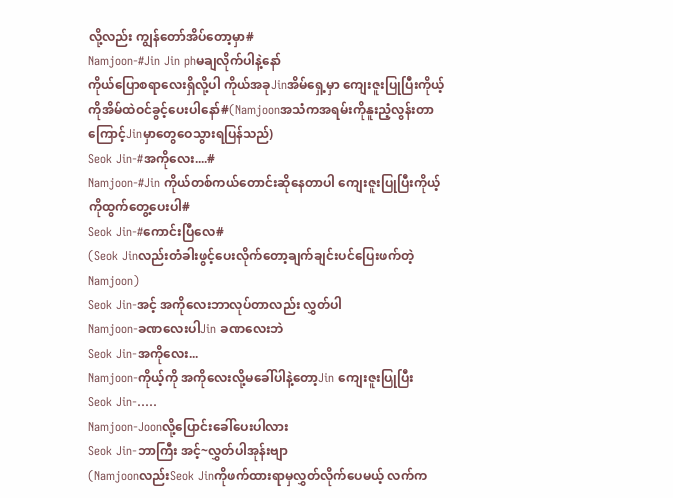လို့လည်း ကျွန်တော်အိပ်တော့မှာ#
Namjoon-#Jin Jin phမချလိုက်ပါနဲ့နော်
ကိုယ်ပြောစရာလေးရှိလို့ပါ ကိုယ်အခုJinအိမ်ရှေ့မှာ ကျေးဇူးပြုပြီးကိုယ့်ကိုအိမ်ထဲဝင်ခွင့်ပေးပါနော်#(Namjoonအသံကအရမ်းကိုနူးညံ့လွန်းတာကြောင့်Jinမှာတွေဝေသွားရပြန်သည်)
Seok Jin-#အကိုလေး....#
Namjoon-#Jin ကိုယ်တစ်ကယ်တောင်းဆိုနေတာပါ ကျေးဇူးပြုပြီးကိုယ့်ကိုထွက်တွေ့ပေးပါ#
Seok Jin-#ကောင်းပြီလေ#
(Seok Jinလည်းတံခါးဖွင့်ပေးလိုက်တော့ချက်ချင်းပင်ပြေးဖက်တဲ့Namjoon)
Seok Jin-အင့် အကိုလေးဘာလုပ်တာလည်း လွှတ်ပါ
Namjoon-ခဏလေးပါJin ခဏလေးဘဲ
Seok Jin-အကိုလေး...
Namjoon-ကိုယ့်ကို အကိုလေးလို့မခေါ်ပါနဲ့တော့Jin ကျေးဇူးပြုပြီး
Seok Jin-.....
Namjoon-Joonလို့ပြောင်းခေါ်ပေးပါလား
Seok Jin-ဘာကြီး အင့်~လွှတ်ပါအုန်းဗျာ
(Namjoonလည်းSeok Jinကိုဖက်ထားရာမှလွှတ်လိုက်ပေမယ့် လက်က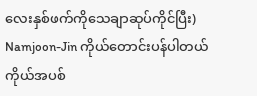လေးနှစ်ဖက်ကိုသေချာဆုပ်ကိုင်ပြီး)
Namjoon-Jin ကိုယ်တောင်းပန်ပါတယ်
ကိုယ်အပစ်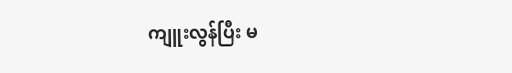ကျူးလွန်ပြီး မ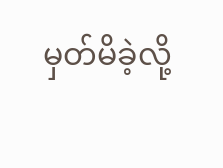မှတ်မိခဲ့လို့